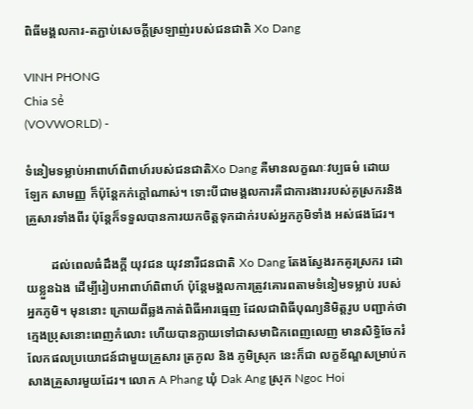ពិធីមង្គលការ-តភ្ជាប់សេចក្ដីស្រឡាញ់របស់ជនជាតិ Xo Dang

VINH PHONG
Chia sẻ
(VOVWORLD) -

ទំនៀមទម្លាប់អាពាហ៍ពិពាហ៍របស់ជនជាតិXo Dang គឺមានលក្ខណៈវប្បធម៌ ដោយឡែក សាមញ្ញ ក៏ប៉ុន្តែកក់ក្តៅណាស់។ ទោះបីជាមង្គលការគឺជាការងាររបស់គូស្រករនិងគ្រួសារទាំងពីរ ប៉ុន្តែក៏ទទួលបានការយកចិត្តទុកដាក់របស់អ្នកភូមិទាំង អស់ផងដែរ។

        ដល់ពេលធំដឹងក្តី យុវជន យុវនារីជនជាតិ Xo Dang តែងស្វែងរកគូរស្រករ ដោយខ្លួនឯង ដើម្បីរៀបអាពាហ៍ពិពាហ៍ ប៉ុន្តែមង្គលការត្រូវគោរពតាមទំនៀមទម្លាប់ របស់អ្នកភូមិ។ មុននោះ ក្រោយពីឆ្លងកាត់ពិធីអារធ្មេញ ដែលជាពិធីបុណ្យនិមិត្តរូប បញ្ជាក់ថា ក្មេងប្រុសនោះពេញកំលោះ ហើយបានក្លាយទៅជាសមាជិកពេញលេញ មានសិទ្ធិចែករំលែកផលប្រយោជន៍ជាមួយគ្រួសារ ត្រកូល និង ភូមិស្រុក នេះក៏ជា លក្ខខ័ណ្ឌសម្រាប់កសាងគ្រួសារមួយដែរ។ លោក A Phang ឃុំ Dak Ang ស្រុក Ngoc Hoi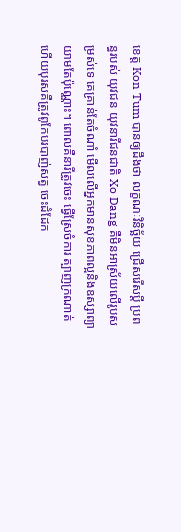ខេត្ត Kon Tum បានឲ្យដឹងថា លក្ខណៈវិនិច្ឆ័យ ជ្រើសរើសប្តី ប្រពន្ធរបស់ យុវជន យុវនារីជនជាតិ Xo Dang គឺមិនអាស្រ័យលើរូបសម្រស់ទេ គេគ្រាន់តែចំណាំ មើលលើអ្នកមានសុខភាពល្អនិងឧស្សាព្យាយាមតែប៉ុណ្ណោះ។ ពោលគឺនារីត្រូវចេះ ធ្វើស្រែចំការ ត្បាញក្រណាត់ ហើយបុរសគឺត្រូវពូកែបរបាញ់សត្វ ចេះដំដែក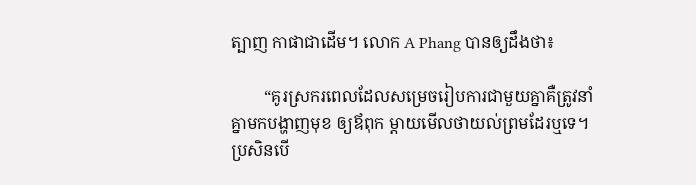ត្បាញ កាផាជាដើម។ លោក A Phang បានឲ្យដឹងថា៖

        “គូរស្រករពេលដែលសម្រេចរៀបការជាមួយគ្នាគឺត្រូវនាំគ្នាមកបង្ហាញមុខ ឲ្យឪពុក ម្តាយមើលថាយល់ព្រមដែរឬទេ។ ប្រសិនបើ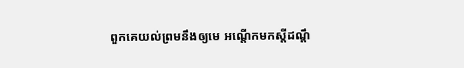ពួកគេយល់ព្រមនឹងឲ្យមេ អណ្តើកមកស្តីដណ្តឹ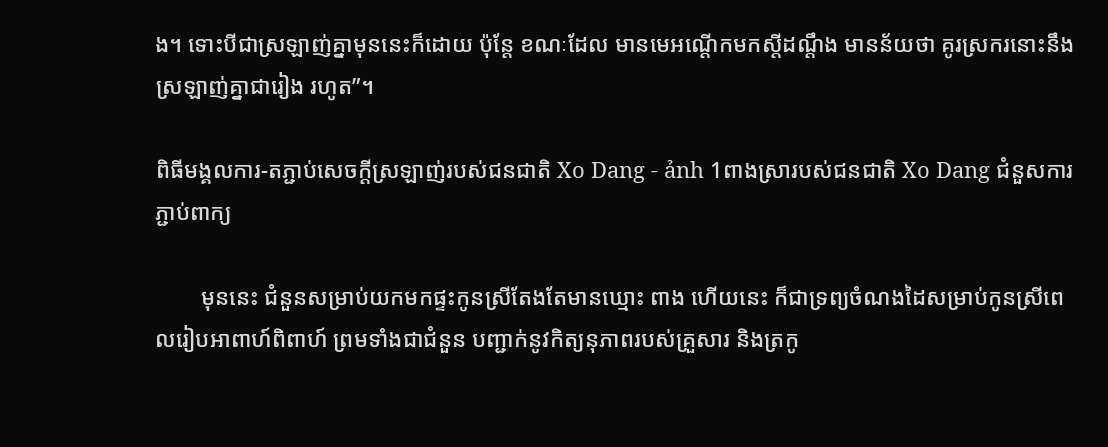ង។ ទោះបីជាស្រឡាញ់គ្នាមុននេះក៏ដោយ ប៉ុន្តែ ខណៈដែល មានមេអណ្តើកមកស្តីដណ្តឹង មានន័យថា គូរស្រករនោះនឹងស្រឡាញ់គ្នាជារៀង រហូត”។

ពិធីមង្គលការ-តភ្ជាប់សេចក្ដីស្រឡាញ់របស់ជនជាតិ Xo Dang - ảnh 1ពាងស្រារបស់ជនជាតិ Xo Dang ជំនួសការភ្ជាប់ពាក្យ

        មុននេះ ជំនួនសម្រាប់យកមកផ្ទះកូនស្រីតែងតែមានឃ្មោះ ពាង ហើយនេះ ក៏ជាទ្រព្យចំណងដៃសម្រាប់កូនស្រីពេលរៀបអាពាហ៍ពិពាហ៍ ព្រមទាំងជាជំនួន បញ្ជាក់នូវកិត្យនុភាពរបស់គ្រួសារ និងត្រកូ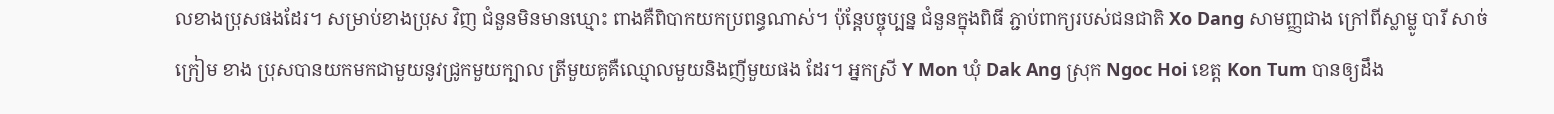លខាងប្រុសផងដែរ។ សម្រាប់ខាងប្រុស វិញ ជំនួនមិនមានឃ្មោះ ពាងគឺពិបាកយកប្រពន្ធណាស់។ ប៉ុន្តែបច្ចុប្បន្ន ជំនួនក្នុងពិធី ភ្ជាប់ពាក្យរបស់ជនជាតិ Xo Dang សាមញ្ញជាង ក្រៅពីស្លាម្លូ បារី សាច់ក្រៀម ខាង ប្រុសបានយកមកជាមួយនូវជ្រូកមួយក្បាល ត្រីមួយគូគឺឈ្មោលមួយនិងញីមួយផង ដែរ។ អ្នកស្រី Y Mon ឃុំ Dak Ang ស្រុក Ngoc Hoi ខេត្ត Kon Tum បានឲ្យដឹង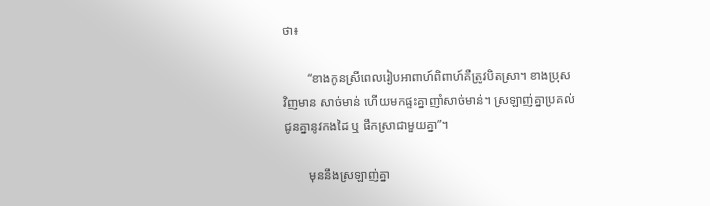ថា៖

        “ខាងកូនស្រីពេលរៀបអាពាហ៍ពិពាហ៍គឺត្រូវបិតស្រា។ ខាងប្រុសវិញមាន សាច់មាន់ ហើយមកផ្ទះគ្នាញាំសាច់មាន់។ ស្រឡាញ់គ្នាប្រគល់ជូនគ្នានូវកងដៃ ឬ ផឹកស្រាជាមួយគ្នា”។

        មុននឹងស្រឡាញ់គ្នា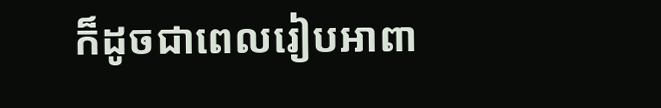ក៏ដូចជាពេលរៀបអាពា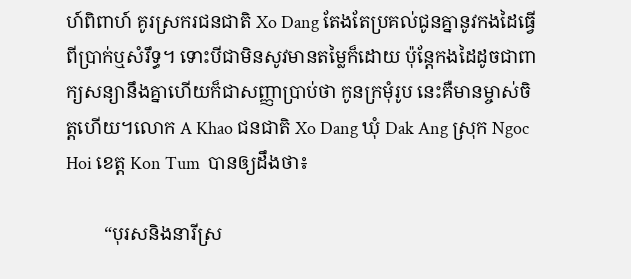ហ៍ពិពាហ៍ គូរស្រករជនជាតិ Xo Dang តែងតែប្រគល់ជូនគ្នានូវកងដៃធ្វើពីប្រាក់ឬសំរឹទ្ធ។ ទោះបីជាមិនសូវមានតម្លៃក៏ដោយ ប៉ុន្តែកងដៃដូចជាពាក្យសន្យានឹងគ្នាហើយក៏ជាសញ្ញាប្រាប់ថា កូនក្រមុំរូប នេះគឺមានម្ចាស់ចិត្តហើយ។លោក A Khao ជនជាតិ Xo Dang ឃុំ Dak Ang ស្រុក Ngoc Hoi ខេត្ត Kon Tum  បានឲ្យដឹងថា៖

        “បុរសនិងនារីស្រ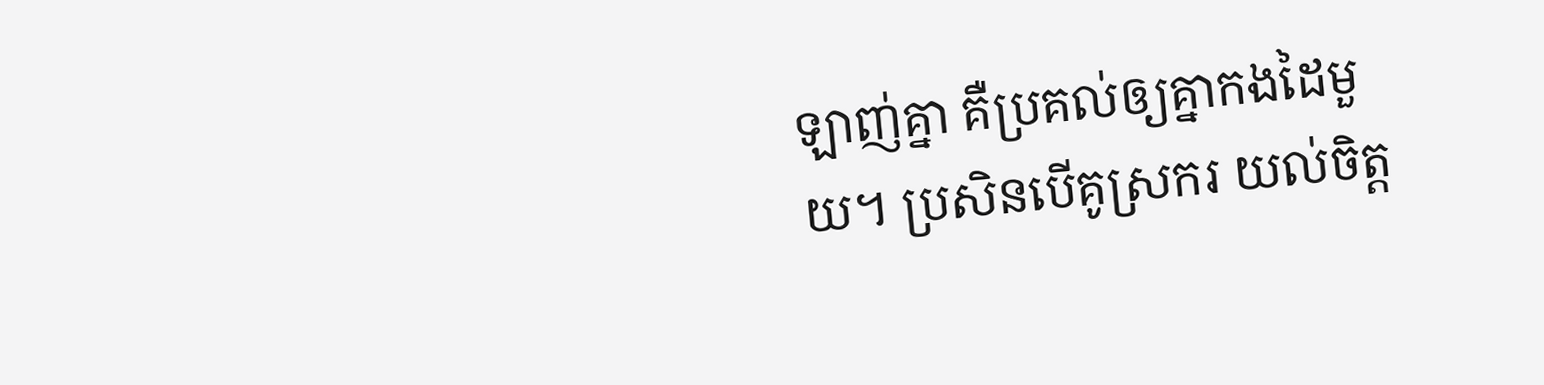ឡាញ់គ្នា គឺប្រគល់ឲ្យគ្នាកងដៃមួយ។ ប្រសិនបើគូស្រករ យល់ចិត្ត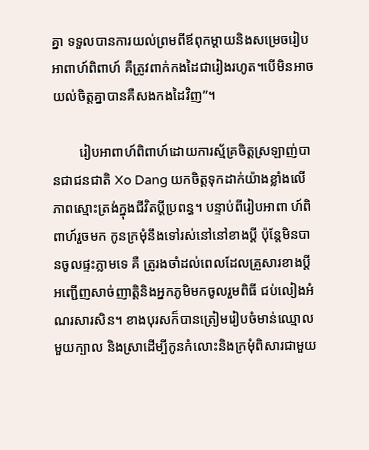គ្នា ទទួលបានការយល់ព្រមពីឪពុកម្តាយនិងសម្រេចរៀបអាពាហ៍ពិពាហ៍ គឺត្រូវពាក់កងដៃជារៀងរហូត។បើមិនអាចយល់ចិត្តគ្នាបានគឺសងកងដៃវិញ”។

        រៀបអាពាហ៍ពិពាហ៍ដោយការស្ម័គ្រចិត្តស្រឡាញ់បានជាជនជាតិ Xo Dang យកចិត្តទុកដាក់យ៉ាងខ្លាំងលើភាពស្មោះត្រង់ក្នុងជីវិតប្តីប្រពន្ធ។ បន្ទាប់ពីរៀបអាពា ហ៍ពិពាហ៍រួចមក កូនក្រមុំនឹងទៅរស់នៅនៅខាងប្តី ប៉ុន្តែមិនបានចូលផ្ទះភ្លាមទេ គឺ ត្រូរងចាំដល់ពេលដែលគ្រួសារខាងប្តីអញ្ជើញសាច់ញាត្តិនិងអ្នកភូមិមកចូលរួមពិធី ជប់លៀងអំណរសារសិន។ ខាងបុរសក៏បានត្រៀមរៀបចំមាន់ឈ្មោលមួយក្បាល និងស្រាដើម្បីកូនកំលោះនិងក្រមុំពិសារជាមួយ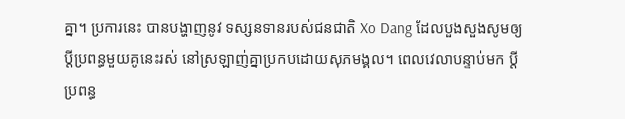គ្នា។ ប្រការនេះ បានបង្ហាញនូវ ទស្សនទានរបស់ជនជាតិ Xo Dang ដែលបួងសួងសូមឲ្យប្តីប្រពន្ធមួយគូនេះរស់ នៅស្រឡាញ់គ្នាប្រកបដោយសុភមង្គល។ ពេលវេលាបន្ទាប់មក ប្តីប្រពន្ធ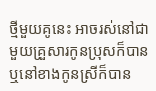ថ្មីមួយគូនេះ អាចរស់នៅជាមួយគ្រួសារកូនប្រុសក៏បានឬនៅខាងកូនស្រីក៏បាន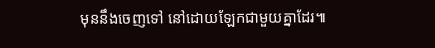មុននឹងចេញទៅ នៅដោយឡែកជាមួយគ្នាដែរ៕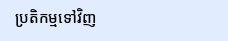ប្រតិកម្មទៅវិញ